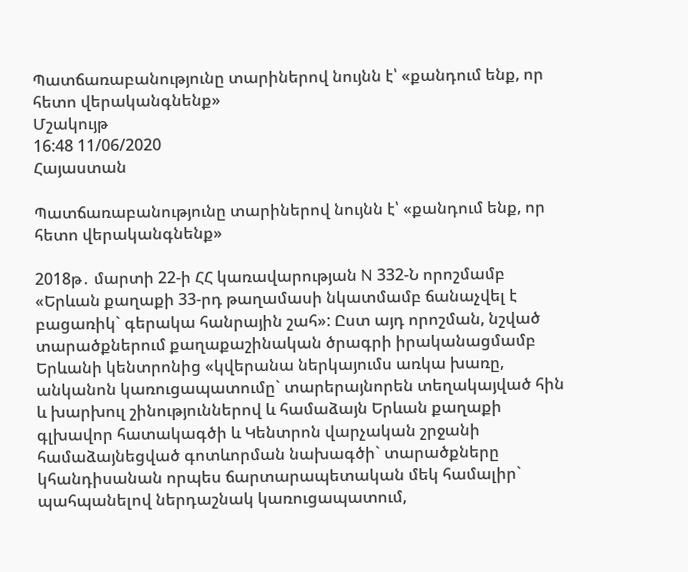Պատճառաբանությունը տարիներով նույնն է՝ «քանդում ենք, որ հետո վերականգնենք»
Մշակույթ
16:48 11/06/2020
Հայաստան

Պատճառաբանությունը տարիներով նույնն է՝ «քանդում ենք, որ հետո վերականգնենք»

2018թ․ մարտի 22-ի ՀՀ կառավարության N 332-Ն որոշմամբ «Երևան քաղաքի 33-րդ թաղամասի նկատմամբ ճանաչվել է բացառիկ` գերակա հանրային շահ»: Ըստ այդ որոշման, նշված տարածքներում քաղաքաշինական ծրագրի իրականացմամբ Երևանի կենտրոնից «կվերանա ներկայումս առկա խառը, անկանոն կառուցապատումը` տարերայնորեն տեղակայված հին և խարխուլ շինություններով և համաձայն Երևան քաղաքի գլխավոր հատակագծի և Կենտրոն վարչական շրջանի համաձայնեցված գոտևորման նախագծի` տարածքները կհանդիսանան որպես ճարտարապետական մեկ համալիր` պահպանելով ներդաշնակ կառուցապատում,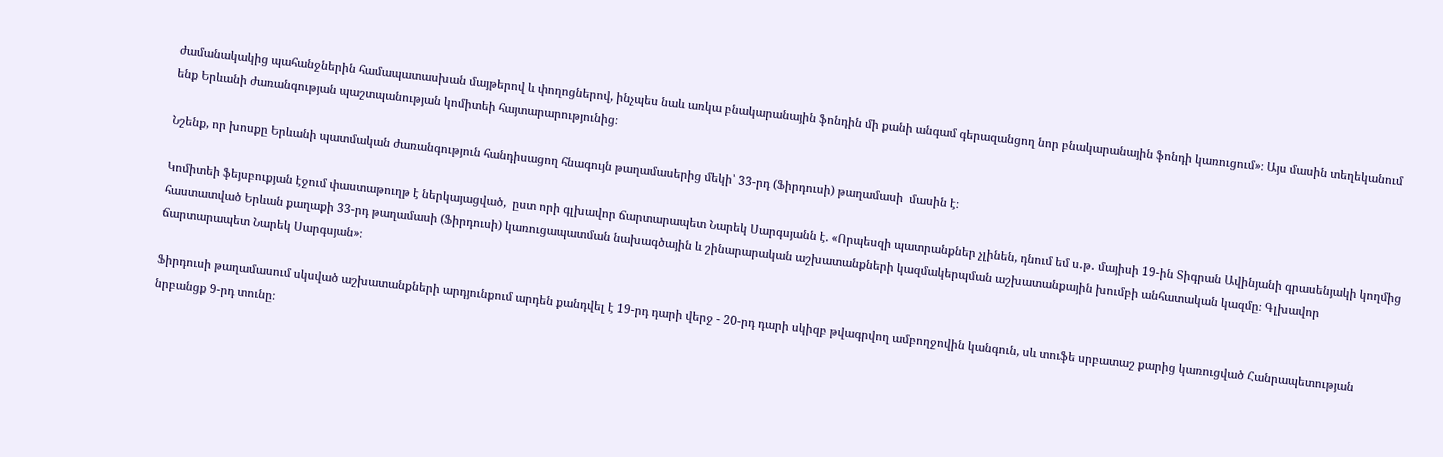ժամանակակից պահանջներին համապատասխան մայթերով և փողոցներով, ինչպես նաև առկա բնակարանային ֆոնդին մի քանի անգամ գերազանցող նոր բնակարանային ֆոնդի կառուցում»։ Այս մասին տեղեկանում ենք Երևանի ժառանգության պաշտպանության կոմիտեի հայտարարությունից։

Նշենք, որ խոսքը Երևանի պատմական ժառանգություն հանդիսացող հնագույն թաղամասերից մեկի՝ 33-րդ (Ֆիրդուսի) թաղամասի  մասին է։

Կոմիտեի ֆեյսբուքյան էջում փաստաթուղթ է ներկայացված,  ըստ որի գլխավոր ճարտարապետ Նարեկ Սարգսյանն է. «Որպեսզի պատրանքներ չլինեն, դնում եմ ս․թ․ մայիսի 19-ին Տիգրան Ավինյանի գրասենյակի կողմից հաստատված Երևան քաղաքի 33-րդ թաղամասի (Ֆիրդուսի) կառուցապատման նախագծային և շինարարական աշխատանքների կազմակերպման աշխատանքային խումբի անհատական կազմը։ Գլխավոր ճարտարապետ Նարեկ Սարգսյան»։

Ֆիրդուսի թաղամասում սկսված աշխատանքների արդյունքում արդեն քանդվել է 19-րդ դարի վերջ - 20-րդ դարի սկիզբ թվագրվող ամբողջովին կանգուն, սև տուֆե սրբատաշ քարից կառուցված Հանրապետության նրբանցք 9-րդ տունը։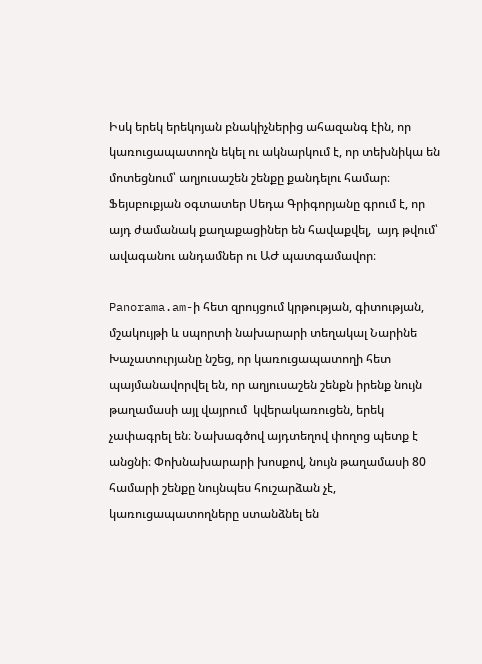Իսկ երեկ երեկոյան բնակիչներից ահազանգ էին, որ  կառուցապատողն եկել ու ակնարկում է, որ տեխնիկա են մոտեցնում՝ աղյուսաշեն շենքը քանդելու համար։  Ֆեյսբուքյան օգտատեր Սեդա Գրիգորյանը գրում է, որ այդ ժամանակ քաղաքացիներ են հավաքվել,  այդ թվում՝ ավագանու անդամներ ու ԱԺ պատգամավոր։

Panorama.am-ի հետ զրույցում կրթության, գիտության, մշակույթի և սպորտի նախարարի տեղակալ Նարինե Խաչատուրյանը նշեց, որ կառուցապատողի հետ պայմանավորվել են, որ աղյուսաշեն շենքն իրենք նույն թաղամասի այլ վայրում  կվերակառուցեն, երեկ չափագրել են։ Նախագծով այդտեղով փողոց պետք է անցնի։ Փոխնախարարի խոսքով, նույն թաղամասի 80 համարի շենքը նույնպես հուշարձան չէ, կառուցապատողները ստանձնել են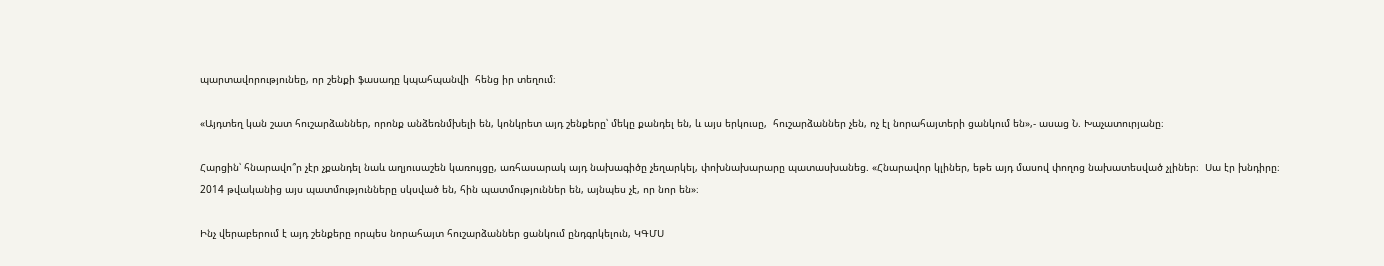պարտավորությունեը, որ շենքի ֆասադը կպահպանվի  հենց իր տեղում։

«Այդտեղ կան շատ հուշարձաններ, որոնք անձեռնմխելի են, կոնկրետ այդ շենքերը՝ մեկը քանդել են, և այս երկուսը,  հուշարձաններ չեն, ոչ էլ նորահայտերի ցանկում են»,- ասաց Ն. Խաչատուրյանը։

Հարցին՝ հնարավո՞ր չէր չքանդել նաև աղյուսաշեն կառույցը, առհասարակ այդ նախագիծը չեղարկել, փոխնախարարը պատասխանեց. «Հնարավոր կլիներ, եթե այդ մասով փողոց նախատեսված չլիներ։  Սա էր խնդիրը։
2014 թվականից այս պատմությունները սկսված են, հին պատմություններ են, այնպես չէ, որ նոր են»։

Ինչ վերաբերում է այդ շենքերը որպես նորահայտ հուշարձաններ ցանկում ընդգրկելուն, ԿԳՄՍ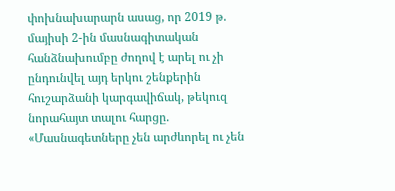փոխնախարարն ասաց, որ 2019 թ.  մայիսի 2-ին մասնագիտական հանձնախումբը ժողով է արել ու չի ընդունվել այդ երկու շենքերին հուշարձանի կարգավիճակ, թեկուզ նորահայտ տալու հարցը. «Մասնագետները չեն արժևորել ու չեն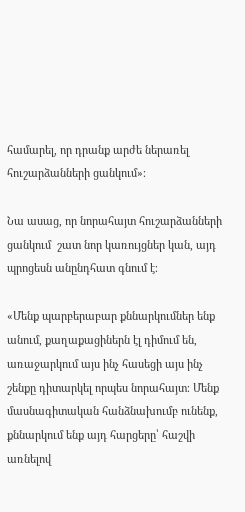համարել, որ դրանք արժե ներառել հուշարձանների ցանկում»։

Նա ասաց, որ նորահայտ հուշարձանների ցանկում  շատ նոր կառույցներ կան, այդ պրոցեսն անընդհատ գնում է։

«Մենք պարբերաբար քննարկումներ ենք անում, քաղաքացիներն էլ դիմում են, առաջարկում այս ինչ հասեցի այս ինչ շենքը դիտարկել որպես նորահայտ։ Մենք մասնագիտական հանձնախումբ ունենք, քննարկում ենք այդ հարցերը՝ հաշվի առնելով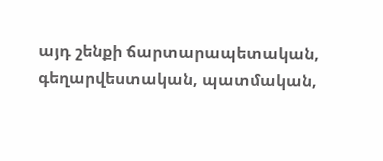այդ շենքի ճարտարապետական, գեղարվեստական, պատմական,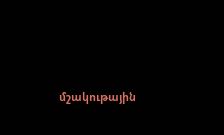մշակութային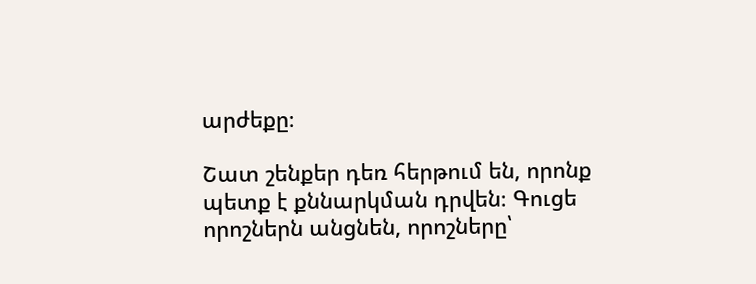արժեքը։

Շատ շենքեր դեռ հերթում են, որոնք պետք է քննարկման դրվեն։ Գուցե որոշներն անցնեն, որոշները՝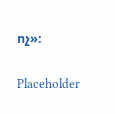ոչ»։

Placeholder